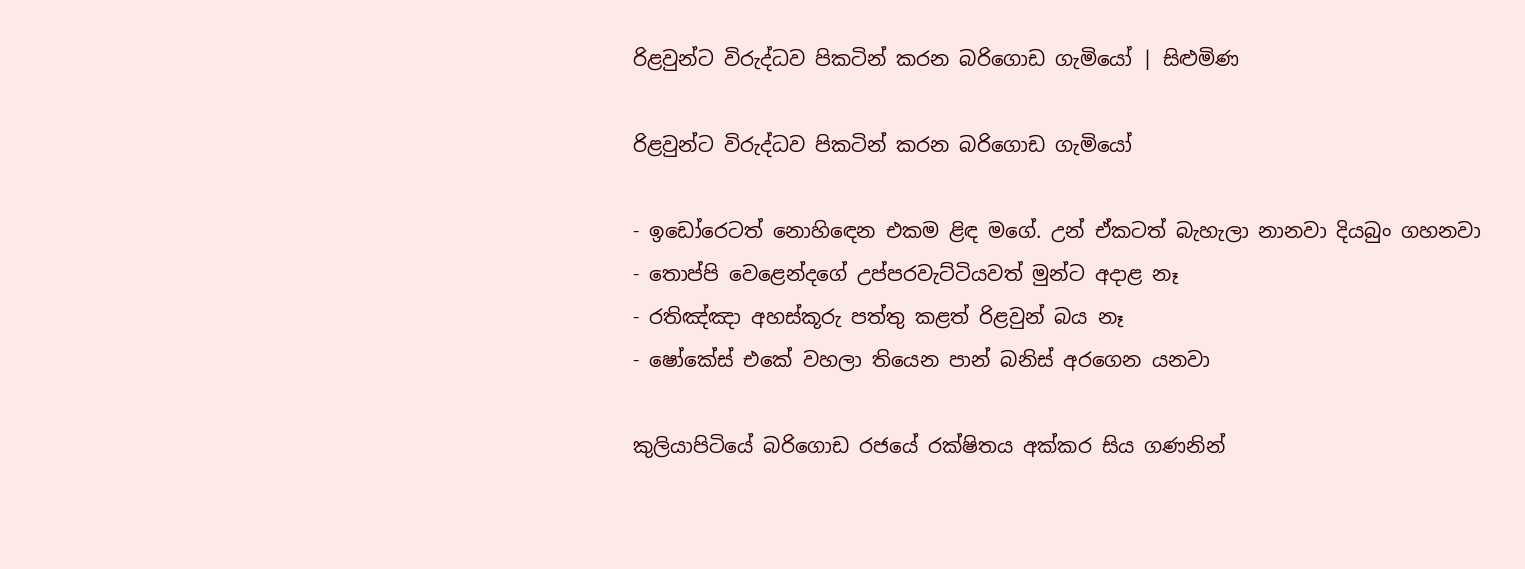රිළවුන්ට විරුද්ධව පිකටින් කරන බරිගොඩ ගැමියෝ | සිළුමිණ

රිළවුන්ට විරුද්ධව පිකටින් කරන බරිගොඩ ගැමියෝ

- ඉඩෝරෙටත් නොහිඳෙන එකම ළිඳ මගේ. උන් ඒකටත් බැහැලා නානවා දියබුං ගහනවා
- තොප්පි වෙළෙන්දගේ උප්පරවැට්ටියවත් මුන්ට අදාළ නෑ
- රතිඤ්ඤා අහස්කූරු පත්තු කළත් රිළවුන් බය නෑ
- ෂෝකේස් එකේ වහලා තියෙන පාන් බනිස් අරගෙන යනවා

කුලියාපිටියේ බරිගොඩ රජයේ රක්ෂිතය අක්කර සිය ගණනින්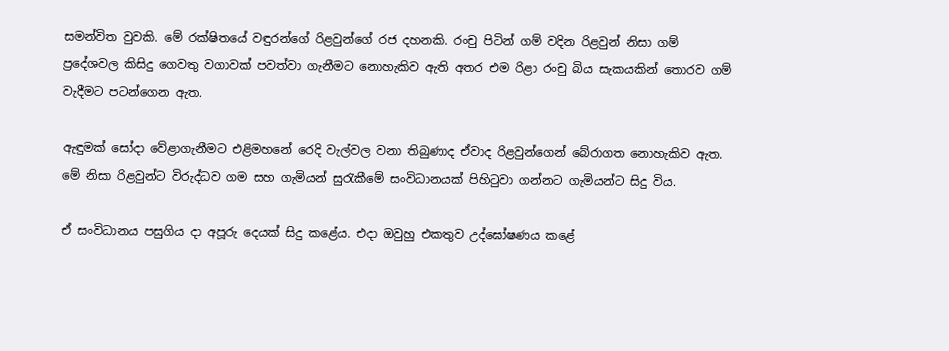සමන්විත වුවකි. මේ රක්ෂිතයේ වඳුරන්ගේ රිළවුන්ගේ රජ දහනකි. රංචු පිටින් ගම් වදින රිළවුන් නිසා ගම් ප්‍රදේශවල කිසිදු ගෙවතු වගාවක් පවත්වා ගැනීමට නොහැකිව ඇති අතර එම රිළා රංචු බිය සැකයකින් තොරව ගම් වැදීමට පටන්ගෙන ඇත.

ඇඳුමක් සෝදා වේළාගැනීමට එළිමහනේ රෙදි වැල්වල වනා තිබුණාද ඒවාද රිළවුන්ගෙන් බේරාගත නොහැකිව ඇත. මේ නිසා රිළවුන්ට විරුද්ධව ගම සහ ගැමියන් සුරැකීමේ සංවිධානයක් පිහිටුවා ගන්නට ගැමියන්ට සිදු විය.

ඒ සංවිධානය පසුගිය දා අපූරු දෙයක් සිදු කළේය. එදා ඔවුහු එකතුව උද්ඝෝෂණය කළේ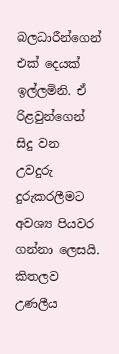බලධාරීන්ගෙන් එක් දෙයක් ඉල්ලමිනි. ඒ රිළවුන්ගෙන් සිදු වන උවදුරු දුරුකරලීමට අවශ්‍ය පියවර ගන්නා ලෙසයි. කිතලව උණලීය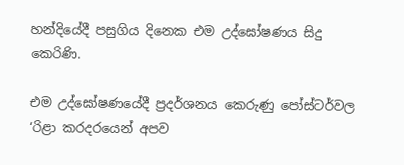හන්දියේදී පසුගිය දිනෙක එම උද්ඝෝෂණය සිදු කෙරිණි.

එම උද්ඝෝෂණයේදී ප්‍රදර්ශනය කෙරුණු පෝස්ටර්වල ‘රිළා කරදරයෙන් අපව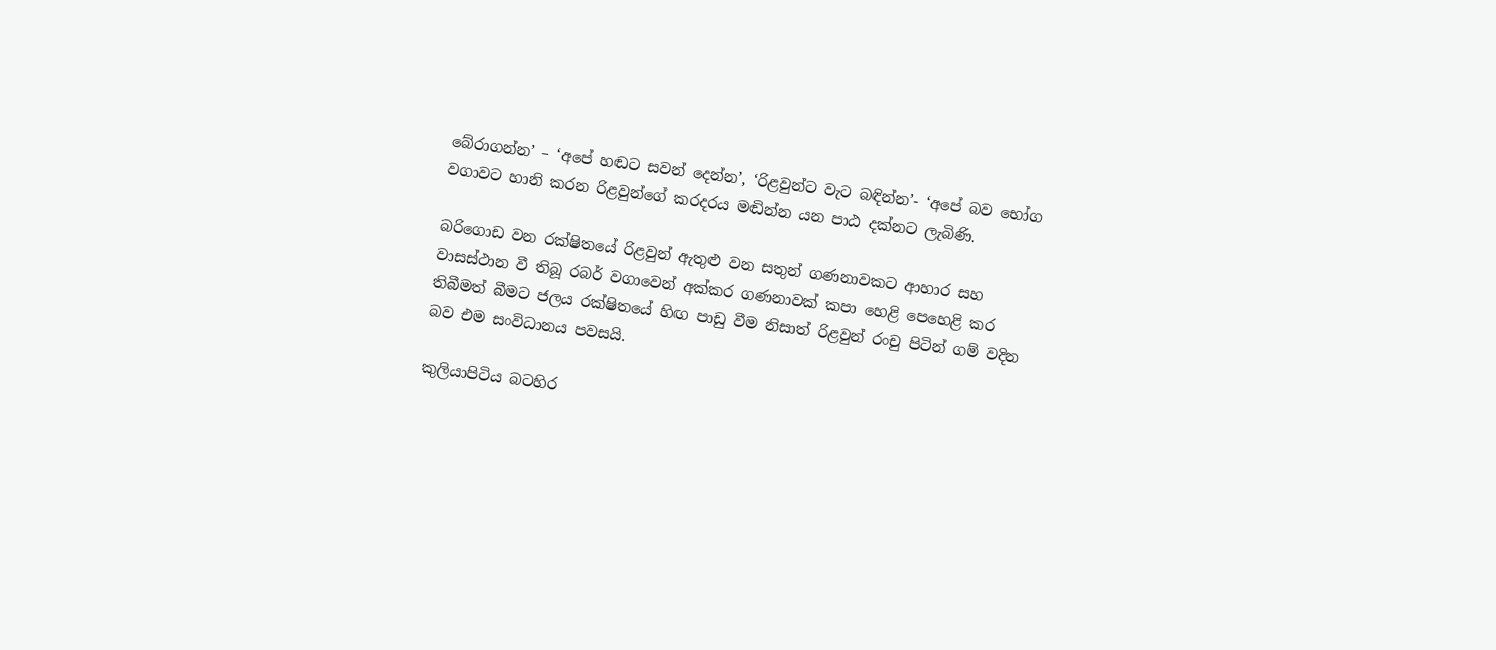බේරාගන්න’ – ‘අපේ හඬට සවන් දෙන්න’, ‘රිළවුන්ට වැට බඳින්න’- ‘අපේ බව භෝග වගාවට හානි කරන රිළවුන්ගේ කරදරය මඬින්න යන පාඨ දක්නට ලැබිණි.

බරිගොඩ වන රක්ෂිතයේ රිළවුන් ඇතුළු වන සතුන් ගණනාවකට ආහාර සහ වාසස්ථාන වී තිබූ රබර් වගාවෙන් අක්කර ගණනාවක් කපා හෙළි පෙහෙළි කර තිබීමත් බීමට ජලය රක්ෂිතයේ හිඟ පාඩු වීම නිසාත් රිළවුන් රංචු පිටින් ගම් වදින බව එම සංවිධානය පවසයි.

කුලියාපිටිය බටහිර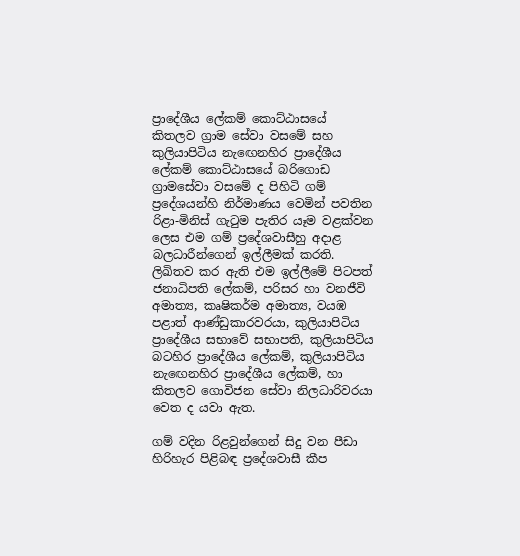ප්‍රාදේශීය ලේකම් කොට්ඨාසයේ කිතලව ග්‍රාම සේවා වසමේ සහ කුලියාපිටිය නැඟෙනහිර ප්‍රාදේශීය ලේකම් කොට්ඨාසයේ බරිගොඩ ග්‍රාමසේවා වසමේ ද පිහිටි ගම් ප්‍රදේශයන්හි නිර්මාණය වෙමින් පවතින රිළා-මිනිස් ගැටුම පැතිර යෑම වළක්වන ලෙස එම ගම් ප්‍රදේශවාසීහු අදාළ බලධාරීන්ගෙන් ඉල්ලීමක් කරති. ලිඛිතව කර ඇති එම ඉල්ලීමේ පිටපත් ජනාධිපති ලේකම්, පරිසර හා වනජීවි අමාත්‍ය, කෘෂිකර්ම අමාත්‍ය, වයඹ පළාත් ආණ්ඩුකාරවරයා, කුලියාපිටිය ප්‍රාදේශීය සභාවේ සභාපති, කුලියාපිටිය බටහිර ප්‍රාදේශීය ලේකම්, කුලියාපිටිය නැඟෙනහිර ප්‍රාදේශීය ලේකම්, හා කිතලව ගොවිජන සේවා නිලධාරිවරයා වෙත ද යවා ඇත.

ගම් වදින රිළවුන්ගෙන් සිදු වන පීඩා හිරිහැර පිළිබඳ ප්‍රදේශවාසී කීප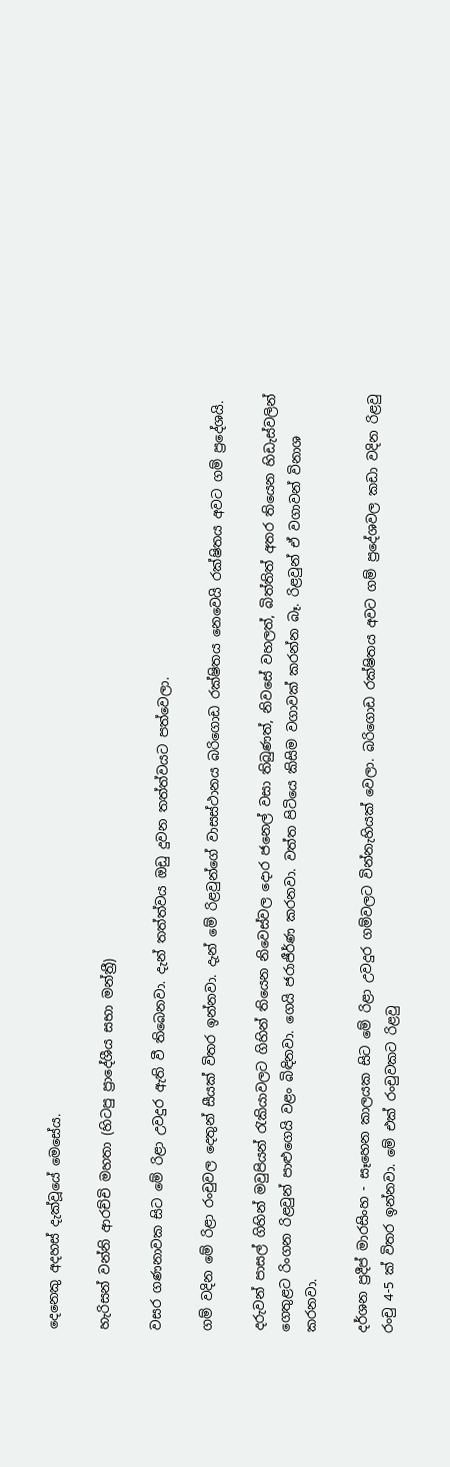දෙනෙකු අදහස් දැක්වූයේ මෙසේය.

හැරිසන් වන්නි ආරච්චි මහතා (හිටපු ප්‍රාදේශීය සභා මන්ත්‍රී)

වසර ගණනාවක සිට මේ රිළා උවදුර ඇති වී තිබෙනවා. දැන් තත්ත්වය ඔඩු දුවන තත්ත්වයට පත්වෙලා.

ගම් වදින මේ රිළා රංචුවල දෙතුන් සීයක් විතර ඉන්නවා. දැන් මේ රිළවුන්ගේ වාසස්ථානය බරිගොඩ රක්ෂිතය නෙවෙයි රක්ෂිතය අවට ගම් ප්‍රදේශයි.

දරුවන් පාසල් ගිහින් මවුපියන් රැකියාවලට ගිහින් තියෙන නිවෙස්වල දොර ජනෙල් වසා තිබුණත්, නිවසේ වහලත්, බිත්තිත් අතර තියෙන හිඩැස්වලින් ගෙතුළට රිංගන රිළවුන් පාළුගෙයි වළං බිඳිනවා. ගෙයි ජරාජීර්ණ කරනවා. වත්ත පිටියෙ කිසිම වගාවක් කරන්න බෑ. රිළවුන් ඒ වගාවන් විනාශ කරනවා.

දර්ශන ප්‍රදීප් මාරසිංහ - සෑහෙන කාලයක සිට මේ රිළා උවදුර ගම්වලට වින්නැහියක් වෙලා. බරිගොඩ රක්ෂිතය අවට ගම් ප්‍රදේශවල කඩා වදින රිළවු රංචු 4-5 ක් විතර ඉන්නවා. මේ එක් රංචුවකට රිළවු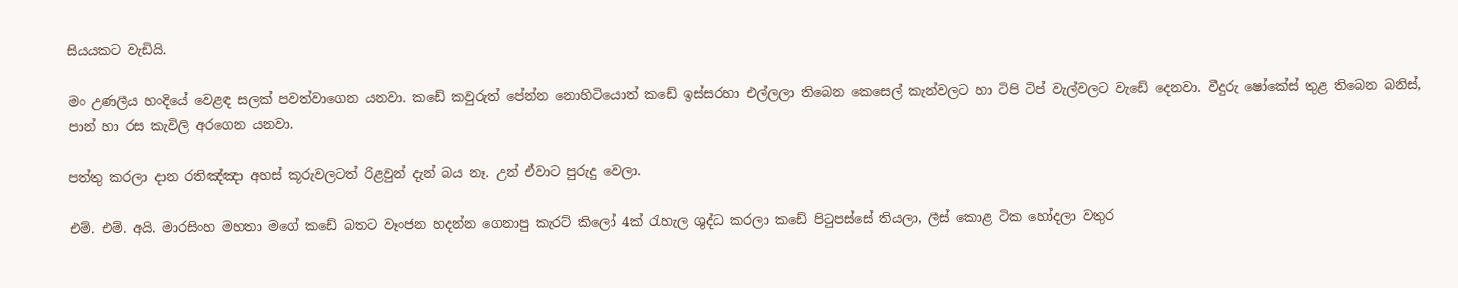සියයකට වැඩියි.

මං උණලීය හංදියේ වෙළඳ සලක් පවත්වාගෙන යනවා. කඩේ කවුරුත් පේන්න නොහිටියොත් කඩේ ඉස්සරහා එල්ලලා තිබෙන කෙසෙල් කැන්වලට හා ටිපි ටිප් වැල්වලට වැඩේ දෙනවා. වීදුරු ෂෝකේස් තුළ තිබෙන බනිස්, පාන් හා රස කැවිලි අරගෙන යනවා.

පත්තු කරලා දාන රතිඤ්ඤා අහස් කූරුවලටත් රිළවුන් දැන් බය නෑ. උන් ඒවාට පුරුදු වෙලා.

එම්. එම්. අයි. මාරසිංහ මහතා මගේ කඩේ බතට වෑංජන හදන්න ගෙනාපු කැරට් කිලෝ 4ක් රැහැල ශුද්ධ කරලා කඩේ පිටුපස්සේ තියලා, ලීස් කොළ ටික හෝදලා වතුර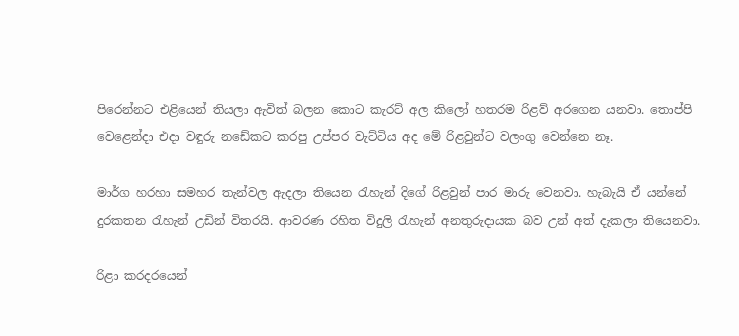පිරෙන්නට එළියෙන් තියලා ඇවිත් බලන කොට කැරට් අල කිලෝ හතරම රිළව් අරගෙන යනවා. තොප්පි වෙළෙන්දා එදා වඳුරු නඩේකට කරපු උප්පර වැට්ටිය අද මේ රිළවුන්ට වලංගු වෙන්නෙ නෑ.

මාර්ග හරහා සමහර තැන්වල ඇදලා තියෙන රැහැන් දිගේ රිළවුන් පාර මාරු වෙනවා. හැබැයි ඒ යන්නේ දුරකතන රැහැන් උඩින් විතරයි. ආවරණ රහිත විදුලි රැහැන් අනතුරුදායක බව උන් අත් දැකලා තියෙනවා.

රිළා කරදරයෙන්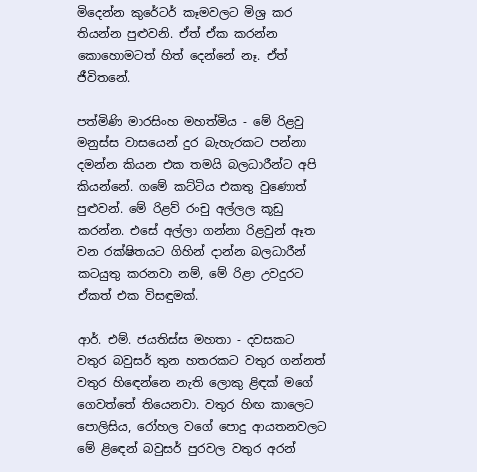මිදෙන්න කුරේටර් කෑමවලට මිශ්‍ර කර තියන්න පුළුවනි. ඒත් ඒක කරන්න කොහොමටත් හිත් දෙන්නේ නෑ. ඒත් ජීවිතනේ.

පත්මිණි මාරසිංහ මහත්මිය - මේ රිළවු මනුස්ස වාසයෙන් දුර බැහැරකට පන්නා දමන්න කියන එක තමයි බලධාරීන්ට අපි කියන්නේ. ගමේ කට්ටිය එකතු වු‍ණොත් පුළුවන්. මේ රිළව් රංචු අල්ලල කූඩු කරන්න. එසේ අල්ලා ගන්නා රිළවුන් ඈත වන රක්ෂිතයට ගිහින් දාන්න බලධාරීන් කටයුතු කරනවා නම්, මේ රිළා උවදුරට ඒකත් එක විසඳුමක්.

ආර්. එම්. ජයතිස්ස මහතා - දවසකට වතුර බවුසර් තුන හතරකට වතුර ගන්නත් වතුර හි‍ඳෙන්නෙ නැති ලොකු ළිඳක් මගේ ගෙවත්තේ තියෙනවා. වතුර හිඟ කාලෙට පොලිසිය, රෝහල වගේ පොදු ආයතනවලට මේ ළිඳෙන් බවුසර් පුරවල වතුර අරන්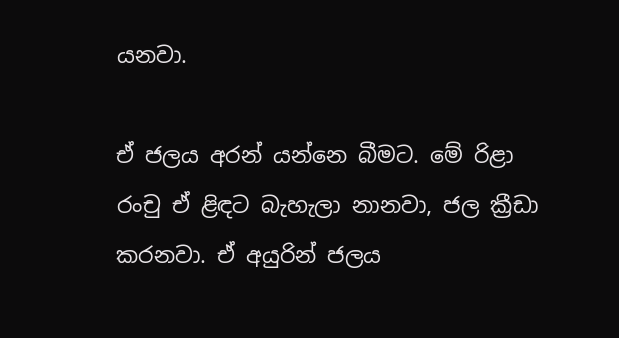යනවා.

ඒ ජලය අරන් යන්නෙ බීමට. මේ රිළා රංචු ඒ ළිඳට බැහැලා නානවා, ජල ක්‍රීඩා කරනවා. ඒ අයුරින් ජලය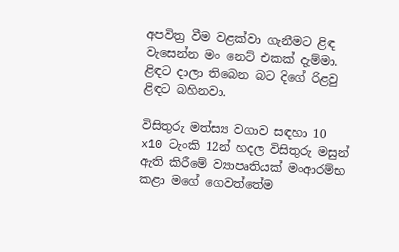අපවිත්‍ර වීම වළක්වා ගැනීමට ළිඳ වැසෙන්න මං නෙට් එකක් දැම්මා. ළිඳට දාලා තිබෙන බට දිගේ රිළවු ළිඳට බහිනවා.

විසිතුරු මත්ස්‍ය වගාව සඳහා 10 x10 ටැංකි 12න් හදල විසිතුරු මසුන් ඇති කිරීමේ ව්‍යාපෘතියක් මංආරම්භ කළා මගේ ගෙවත්තේම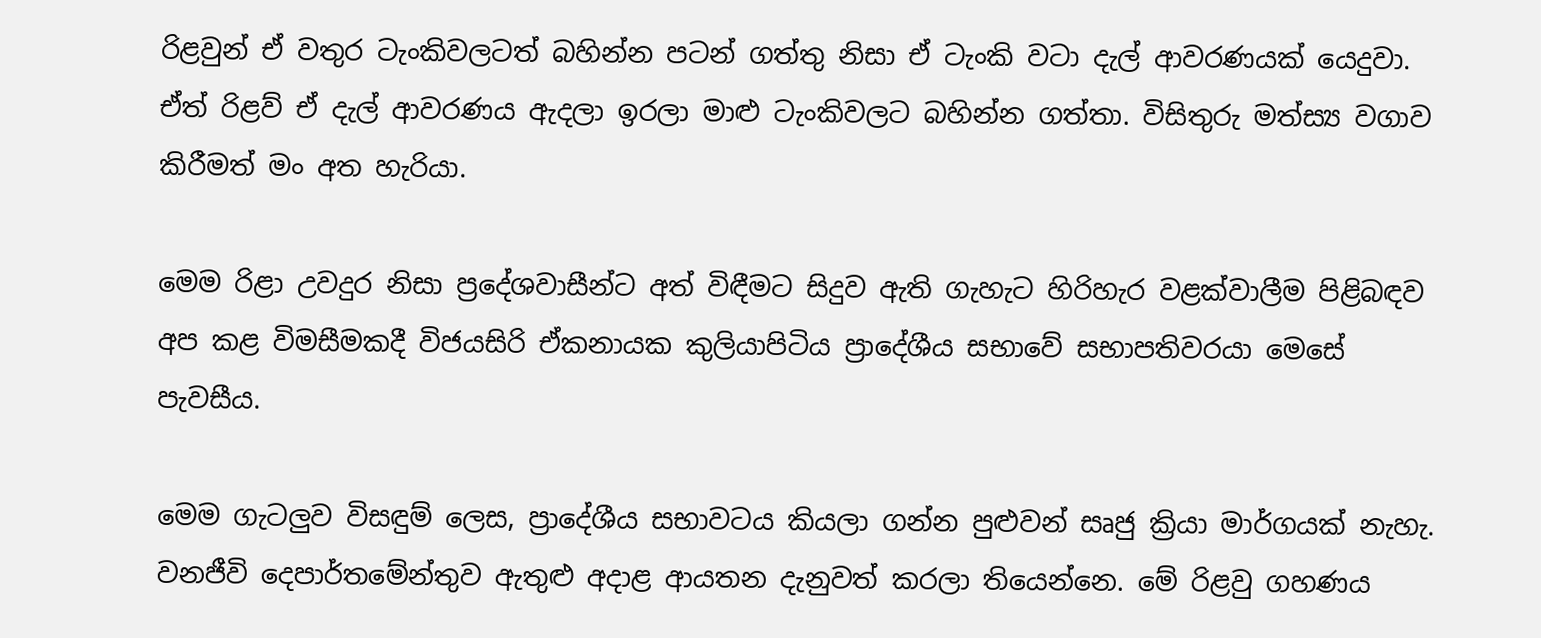රිළවුන් ඒ වතුර ටැංකිවලටත් බහින්න පටන් ගත්තු නිසා ඒ ටැංකි වටා දැල් ආවරණයක් යෙදුවා. ඒත් රිළව් ඒ දැල් ආවරණය ඇදලා ඉරලා මාළු ටැංකිවලට බහින්න ගත්තා. විසිතුරු මත්ස්‍ය වගාව කිරීමත් මං අත හැරියා.

මෙම රිළා උවදුර නිසා ප්‍රදේශවාසීන්ට අත් විඳීමට සිදුව ඇති ගැහැට හිරිහැර වළක්වාලීම පිළිබඳව අප කළ විමසීමකදී විජයසිරි ඒකනායක කුලියාපිටිය ප්‍රාදේශීය සභාවේ සභාපතිවරයා මෙසේ පැවසීය.

මෙම ගැටලුව විසඳුම් ලෙස, ප්‍රාදේශීය සභාවටය කියලා ගන්න පුළුවන් සෘජු ක්‍රියා මාර්ගයක් නැහැ. වනජීවි දෙපාර්තමේන්තුව ඇතුළු අදාළ ආයතන දැනුවත් කරලා තියෙන්නෙ. මේ රිළවු ගහණය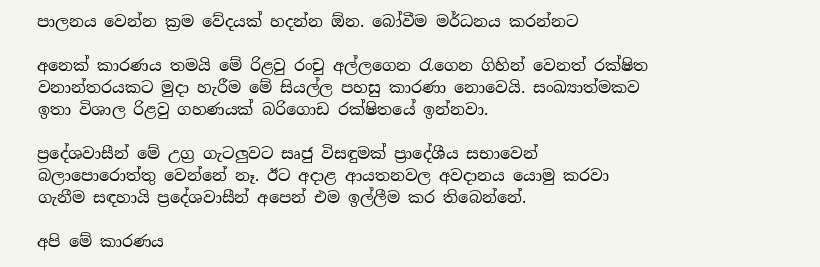පාලනය වෙන්න ක්‍රම වේදයක් හදන්න ඕන. බෝවීම මර්ධනය කරන්නට

අනෙක් කාරණය තමයි මේ රිළවු රංචු අල්ලගෙන රැගෙන ගිහින් වෙනත් රක්ෂිත වනාන්තරයකට මුදා හැරීම මේ සියල්ල පහසු කාරණා නොවෙයි. සංඛ්‍යාත්මකව ඉතා විශාල රිළවු ගහණයක් බරිගොඩ රක්ෂිතයේ ඉන්නවා.

ප්‍රදේශවාසීන් මේ උග්‍ර ගැටලුවට සෘජු විසඳුමක් ප්‍රාදේශීය සභාවෙන් බලාපොරොත්තු වෙන්නේ නෑ. ඊට අදාළ ආයතනවල අවදානය යොමු කරවා ගැනීම සඳහායි ප්‍රදේශවාසීන් අපෙන් එම ඉල්ලීම කර තිබෙන්නේ.

අපි මේ කාරණය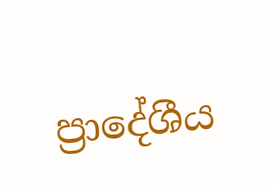ප්‍රාදේශීය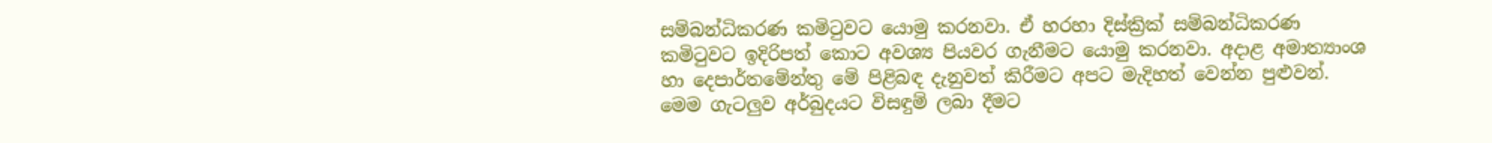සම්බන්ධිකරණ කමිටුවට යොමු කරනවා. ඒ හරහා දිස්ක්‍රික් සම්බන්ධිකරණ කමිටුවට ඉදිරිපත් කොට අවශ්‍ය පියවර ගැනීමට යොමු කරනවා. අදාළ අමාත්‍යාංශ හා දෙපාර්තමේන්තු මේ පිළිබඳ දැනුවත් කිරීමට අපට මැදිහත් වෙන්න පුළුවන්. මෙම ගැටලුව අර්බුදයට විසඳුම් ලබා දීමට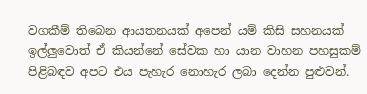වගකීම් තිබෙන ආයතනයක් අපෙන් යම් කිසි සහනයක් ඉල්ලුවොත් ඒ කියන්නේ සේවක හා යාන වාහන පහසුකම් පිළිබඳව අපට එය පැහැර නොහැර ලබා දෙන්න පුළුවන්.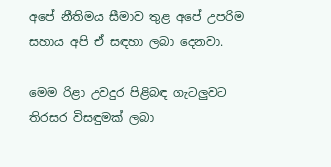අපේ නීතිමය සීමාව තුළ අපේ උපරිම සහාය අපි ඒ සඳහා ලබා දෙනවා.

මෙම රිළා උවදුර පිළිබඳ ගැටලුවට තිරසර විසඳුමක් ලබා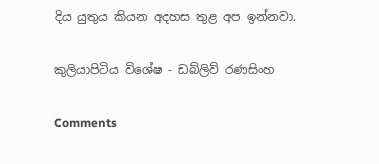දිය යුතුය කියන අදහස තුළ අප ඉන්නවා.

කුලියාපිටිය විශේෂ - ඩබ්ලිව් රණසිංහ

Comments